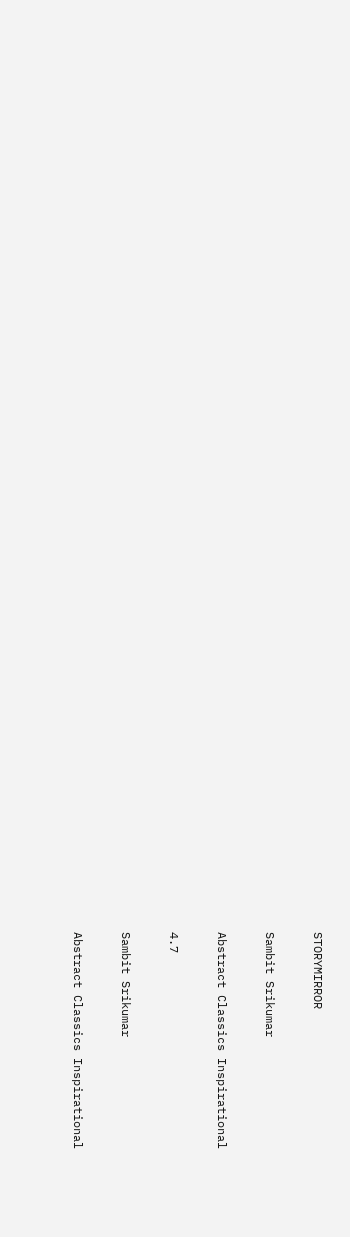STORYMIRROR

Sambit Srikumar

Abstract Classics Inspirational

4.7

Sambit Srikumar

Abstract Classics Inspirational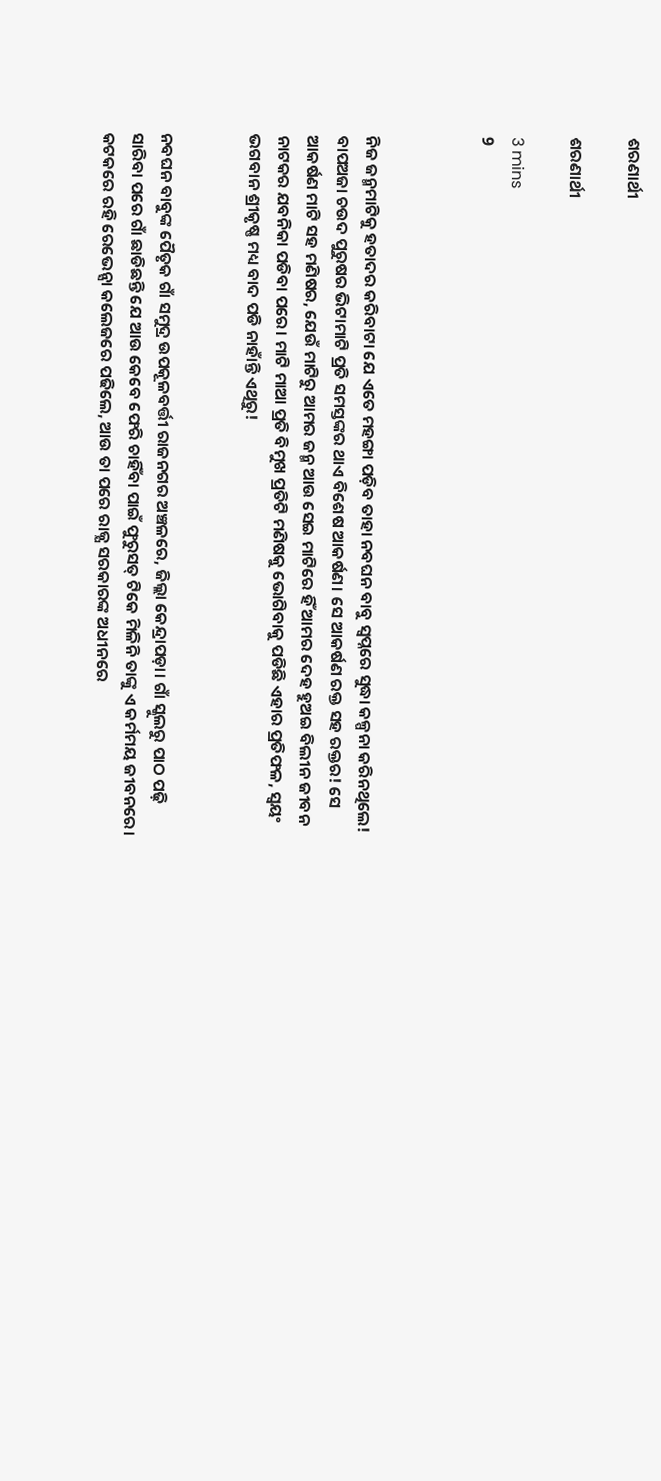ଶରଣାର୍ଥୀ

ଶରଣାର୍ଥୀ

3 mins
9



ନିଜ ଜନ୍ମମାଟିକୁ ହତାଦର କରିବାଟା ଯେ ଏତେ ମହଙ୍ଗା ପଡ଼ିବ ତାହା ନବଘନ ବାବୁ ସ୍ବପ୍ନରେ ସୁଦ୍ଧା କଳ୍ପନା କରିନଥିଲେ! ବାପଅଜା ଚଉଦ ପୁରୁଷର ଭିଟାମାଟି ପ୍ରତି ସମସ୍ତଙ୍କର ଥାଏ ବିଶେଷ ଆକର୍ଷଣ। ସେ ଆକର୍ଷଣ ରକ୍ତ ସହ ରକ୍ତର! ସେ ଆକର୍ଷଣ ମାଟି ସହ ମଣିଷର, ଯେଉଁ ମାଟିରୁ ଆମର ଜନ୍ମ ଆଉ ସେଇ ମାଟିରେ ହିଁ ଆମର ଦେହ ହୁଅଇ ବିଲୀନ ଜୀବନ ନାଟକର ଯବନିକା ପଡିବା ପରେ। ମାଟି ମାଆ ପ୍ରତି ବିମୁଖ ପ୍ରତିଟି ମଣିଷକୁ ଭୋଗିବାକୁ ପଡିଛି ଏହାର ପ୍ରତିଫଳ, ସ୍ଵୟଂ ଭଗବାନ ଶ୍ରୀକୃଷ୍ଣ ମଧ୍ୟ ବାଦ ପଡି ନାହାଁନ୍ତି ଏଥିରୁ!


ନବଘନ ବାବୁଙ୍କ ପୈତୃକ ଗାଁ ସମୁଦ୍ର ଉପକୂଳବର୍ତ୍ତୀ ରାଜନଗର ଅଞ୍ଚଳରେ, ଜିଲ୍ଲା କେନ୍ଦ୍ରାପଡ଼ା। ଗାଁ ସ୍କୁଲରୁ ପାଠ ପଢ଼ି ସାରିବା ପରେ ଗାଁ ଛାଡିଛନ୍ତି ଯେ ଆଉ କେବେ ଫେରି ଚାହିଁବା ପାଇଁ ଫୁରୁସତ୍ ଟିକେ ମିଳିନି ତାଙ୍କୁ ଏ କର୍ମମୟ ଜୀବନରେ। କଟକରେ ରହି ରେଭେନ୍ସା କଲେଜରେ ପଢିଲେ, ଆଉ ତା ପରେ ରାଜ୍ଯ ସରକାରଙ୍କ ଅଧୀନରେ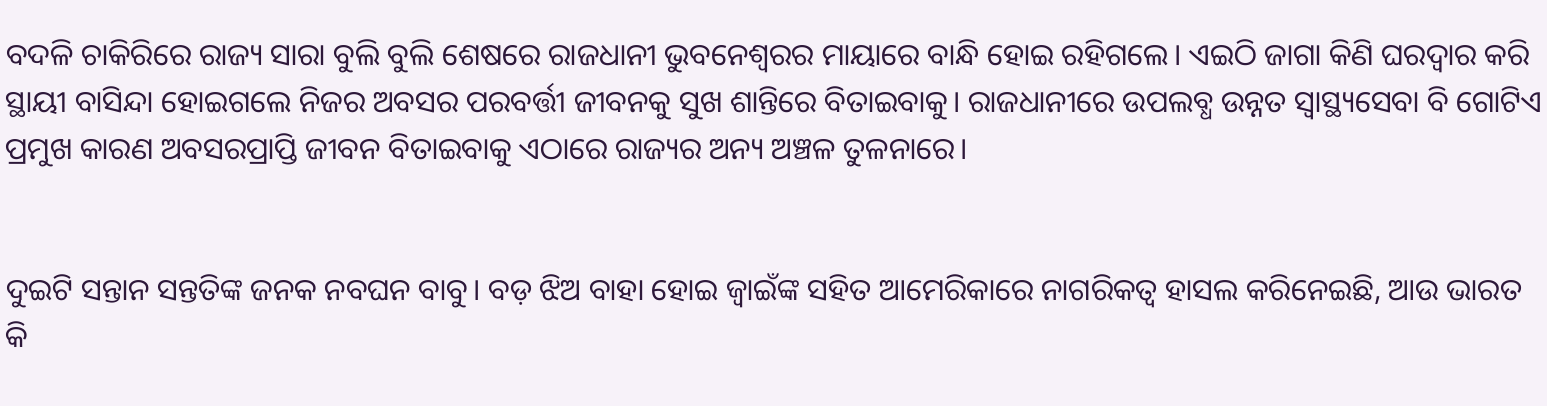ବଦଳି ଚାକିରିରେ ରାଜ୍ୟ ସାରା ବୁଲି ବୁଲି ଶେଷରେ ରାଜଧାନୀ ଭୁବନେଶ୍ଵରର ମାୟାରେ ବାନ୍ଧି ହୋଇ ରହିଗଲେ। ଏଇଠି ଜାଗା କିଣି ଘରଦ୍ବାର କରି ସ୍ଥାୟୀ ବାସିନ୍ଦା ହୋଇଗଲେ ନିଜର ଅବସର ପରବର୍ତ୍ତୀ ଜୀବନକୁ ସୁଖ ଶାନ୍ତିରେ ବିତାଇବାକୁ। ରାଜଧାନୀରେ ଉପଲବ୍ଧ ଉନ୍ନତ ସ୍ବାସ୍ଥ୍ୟସେବା ବି ଗୋଟିଏ ପ୍ରମୁଖ କାରଣ ଅବସରପ୍ରାପ୍ତି ଜୀବନ ବିତାଇବାକୁ ଏଠାରେ ରାଜ୍ୟର ଅନ୍ୟ ଅଞ୍ଚଳ ତୁଳନାରେ।


ଦୁଇଟି ସନ୍ତାନ ସନ୍ତତିଙ୍କ ଜନକ ନବଘନ ବାବୁ। ବଡ଼ ଝିଅ ବାହା ହୋଇ ଜ୍ବାଇଁଙ୍କ ସହିତ ଆମେରିକାରେ ନାଗରିକତ୍ଵ ହାସଲ କରିନେଇଛି, ଆଉ ଭାରତ କି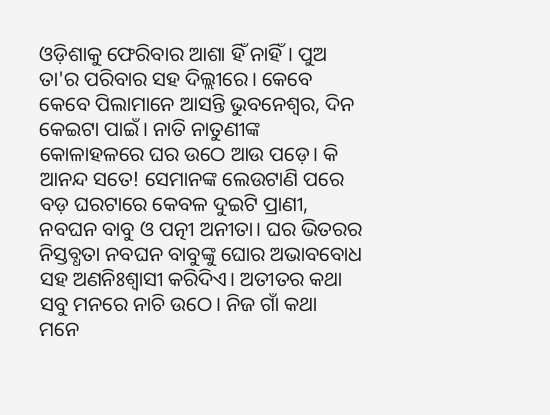ଓଡ଼ିଶାକୁ ଫେରିବାର ଆଶା ହିଁ ନାହିଁ। ପୁଅ ତା'ର ପରିବାର ସହ ଦିଲ୍ଲୀରେ। କେବେ କେବେ ପିଲାମାନେ ଆସନ୍ତି ଭୁବନେଶ୍ବର, ଦିନ କେଇଟା ପାଇଁ। ନାତି ନାତୁଣୀଙ୍କ କୋଳାହଳରେ ଘର ଉଠେ ଆଉ ପଡ଼େ। କି ଆନନ୍ଦ ସତେ! ସେମାନଙ୍କ ଲେଉଟାଣି ପରେ ବଡ଼ ଘରଟାରେ କେବଳ ଦୁଇଟି ପ୍ରାଣୀ, ନବଘନ ବାବୁ ଓ ପତ୍ନୀ ଅନୀତା। ଘର ଭିତରର ନିସ୍ତବ୍ଧତା ନବଘନ ବାବୁଙ୍କୁ ଘୋର ଅଭାବବୋଧ ସହ ଅଣନିଃଶ୍ବାସୀ କରିଦିଏ। ଅତୀତର କଥା ସବୁ ମନରେ ନାଚି ଉଠେ। ନିଜ ଗାଁ କଥା ମନେ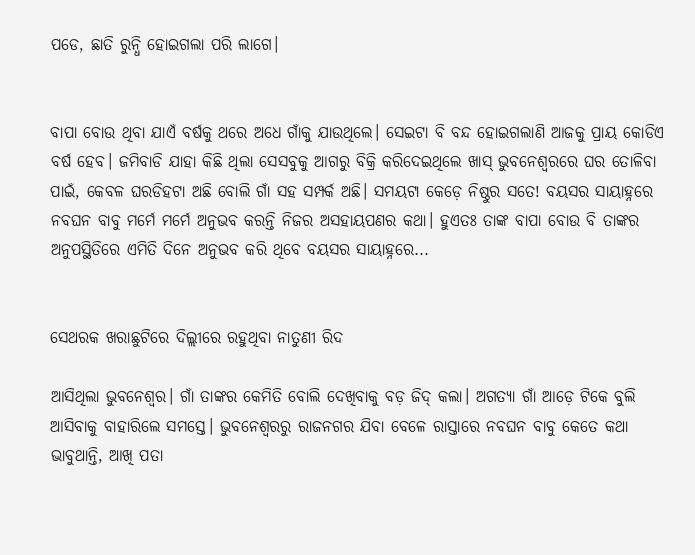ପଡେ, ଛାତି ରୁନ୍ଧି ହୋଇଗଲା ପରି ଲାଗେ।


ବାପା ବୋଉ ଥିବା ଯାଏଁ ବର୍ଷକୁ ଥରେ ଅଧେ ଗାଁକୁ ଯାଉଥିଲେ। ସେଇଟା ବି ବନ୍ଦ ହୋଇଗଲାଣି ଆଜକୁ ପ୍ରାୟ କୋଡିଏ ବର୍ଷ ହେବ। ଜମିବାଡି ଯାହା କିଛି ଥିଲା ସେସବୁକୁ ଆଗରୁ ବିକ୍ରି କରିଦେଇଥିଲେ ଖାସ୍ ଭୁବନେଶ୍ବରରେ ଘର ତୋଳିବା ପାଇଁ, କେବଳ ଘରଡିହଟା ଅଛି ବୋଲି ଗାଁ ସହ ସମ୍ପର୍କ ଅଛି। ସମୟଟା କେଡ଼େ ନିଷ୍ଠୁର ସତେ! ବୟସର ସାୟାହ୍ନରେ ନବଘନ ବାବୁ ମର୍ମେ ମର୍ମେ ଅନୁଭବ କରନ୍ତି ନିଜର ଅସହାୟପଣର କଥା। ହୁଏତଃ ତାଙ୍କ ବାପା ବୋଉ ବି ତାଙ୍କର ଅନୁପସ୍ଥିତିରେ ଏମିତି ଦିନେ ଅନୁଭବ କରି ଥିବେ ବୟସର ସାୟାହ୍ନରେ...


ସେଥରକ ଖରାଛୁଟିରେ ଦିଲ୍ଲୀରେ ରହୁଥିବା ନାତୁଣୀ ରିଦ

ଆସିଥିଲା ଭୁବନେଶ୍ବର। ଗାଁ ତାଙ୍କର କେମିତି ବୋଲି ଦେଖିବାକୁ ବଡ଼ ଜିଦ୍ କଲା। ଅଗତ୍ୟା ଗାଁ ଆଡ଼େ ଟିକେ ବୁଲି ଆସିବାକୁ ବାହାରିଲେ ସମସ୍ତେ। ଭୁବନେଶ୍ବରରୁ ରାଜନଗର ଯିବା ବେଳେ ରାସ୍ତାରେ ନବଘନ ବାବୁ କେତେ କଥା ଭାବୁଥାନ୍ତି, ଆଖି ପତା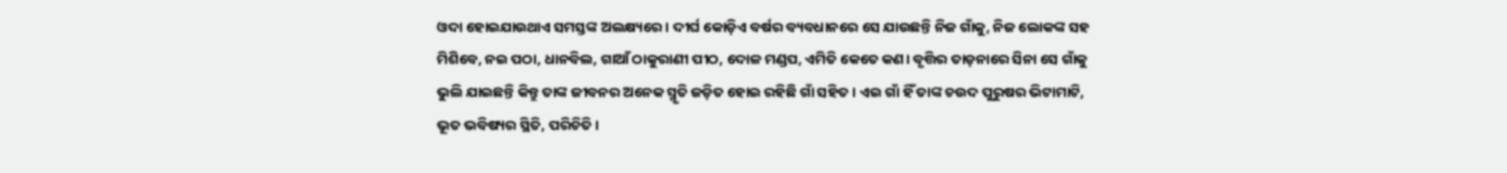ଓଦା ହୋଇଯାଉଥାଏ ସମସ୍ତଙ୍କ ଅଲକ୍ଷ୍ୟରେ। ଦୀର୍ଘ କୋଡ଼ିଏ ବର୍ଷର ବ୍ୟବଧାନରେ ସେ ଯାଉଛନ୍ତି ନିଜ ଗାଁକୁ, ନିଜ ଲୋକଙ୍କ ସହ ମିଶିବେ, ନଇ ପଠା, ଧାନବିଲ, ଗାଆଁ ଠାକୁରାଣୀ ପୀଠ, ଦୋଳ ମଣ୍ଡପ, ଏମିତି କେତେ କଣ। ବୃତ୍ତିର ତାଡ଼ନାରେ ସିନା ସେ ଗାଁକୁ ଭୁଲି ଯାଇଛନ୍ତି କିନ୍ତୁ ତାଙ୍କ ଜୀବନର ଅନେକ ସ୍ମୃତି ଜଡ଼ିତ ହୋଇ ରହିଛି ଗାଁ ସହିତ। ଏଇ ଗାଁ ହିଁ ତାଙ୍କ ଚଉଦ ପୁରୁଷର ଭିଟାମାଟି, ଭୂତ ଭବିଷ୍ୟର ସ୍ଥିତି, ପରିଚିତି।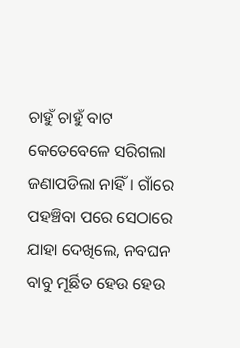ଚାହୁଁ ଚାହୁଁ ବାଟ କେତେବେଳେ ସରିଗଲା ଜଣାପଡିଲା ନାହିଁ। ଗାଁରେ ପହଞ୍ଚିବା ପରେ ସେଠାରେ ଯାହା ଦେଖିଲେ, ନବଘନ ବାବୁ ମୂର୍ଛିତ ହେଉ ହେଉ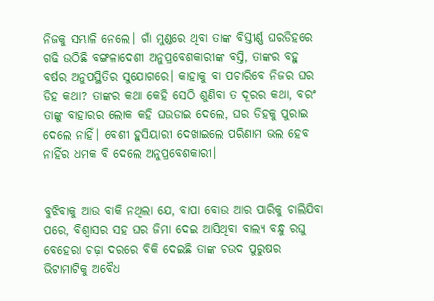ନିଜକୁ ସମ୍ଭାଳି ନେଲେ। ଗାଁ ମୁଣ୍ଡରେ ଥିବା ତାଙ୍କ ବିସ୍ତୀର୍ଣ୍ଣ ଘରଡିହରେ ଗଢି ଉଠିଛି ବଙ୍ଗଳାଦେଶୀ ଅନୁପ୍ରବେଶକାରୀଙ୍କ ବସ୍ତି, ତାଙ୍କର ବହୁ ବର୍ଷର ଅନୁପସ୍ଥିତିର ସୁଯୋଗରେ। କାହାକୁ ବା ପଚାରିବେ ନିଜର ଘର ଡିହ କଥା? ତାଙ୍କର କଥା କେହି ସେଠି ଶୁଣିବା ତ ଦୂରର କଥା, ବରଂ ତାଙ୍କୁ ବାହାରର ଲୋକ କହି ଘଉଡାଇ ଦେଲେ, ଘର ଡିହକୁ ପୁରାଇ ଦେଲେ ନାହିଁ। ବେଶୀ ହୁସିୟାରୀ ଦେଖାଇଲେ ପରିଣାମ ଭଲ ହେବ ନାହିଁର ଧମକ ବି ଦେଲେ ଅନୁପ୍ରବେଶକାରୀ।


ବୁଝିବାକୁ ଆଉ ବାକି ନଥିଲା ଯେ, ବାପା ବୋଉ ଆର ପାରିକୁ ଚାଲିଯିବା ପରେ, ବିଶ୍ବାସର ସହ ଘର ଜିମା ଦେଇ ଆସିଥିବା ବାଲ୍ୟ ବନ୍ଧୁ ରଘୁ ବେହେରା ଚଢ଼ା ଦରରେ ବିକି ଦେଇଛି ତାଙ୍କ ଚଉଦ ପୁରୁଷର ଭିଟାମାଟିକୁ ଅବୈଧ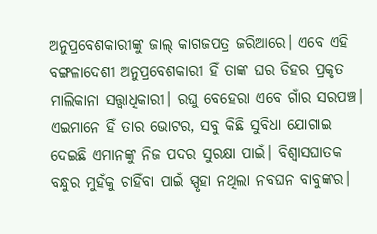ଅନୁପ୍ରବେଶକାରୀଙ୍କୁ ଜାଲ୍ କାଗଜପତ୍ର ଜରିଆରେ। ଏବେ ଏହି ବଙ୍ଗଳାଦେଶୀ ଅନୁପ୍ରବେଶକାରୀ ହିଁ ତାଙ୍କ ଘର ଡିହର ପ୍ରକୃତ ମାଲିକାନା ସତ୍ତ୍ବାଧିକାରୀ। ରଘୁ ବେହେରା ଏବେ ଗାଁର ସରପଞ୍ଚ। ଏଇମାନେ ହିଁ ତାର ଭୋଟର, ସବୁ କିଛି ସୁବିଧା ଯୋଗାଇ ଦେଇଛି ଏମାନଙ୍କୁ ନିଜ ପଦର ସୁରକ୍ଷା ପାଇଁ। ବିଶ୍ବାସଘାତକ ବନ୍ଧୁର ମୁହଁକୁ ଚାହିଁବା ପାଇଁ ସ୍ପୃହା ନଥିଲା ନବଘନ ବାବୁଙ୍କର।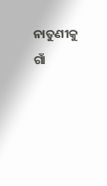ନାତୁଣୀକୁ ଗାଁ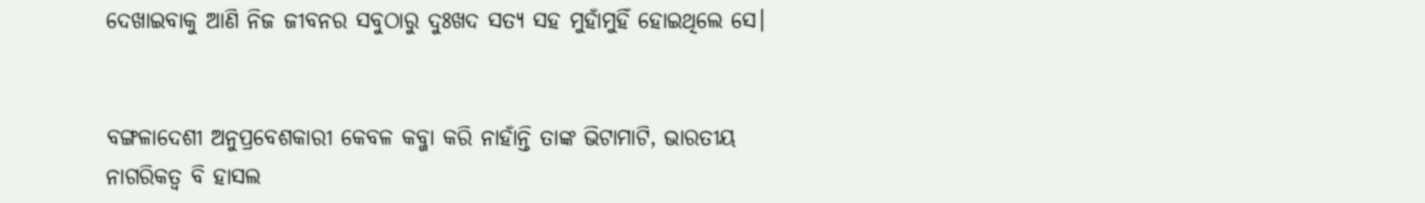ଦେଖାଇବାକୁ ଆଣି ନିଜ ଜୀବନର ସବୁଠାରୁ ଦୁଃଖଦ ସତ୍ଯ ସହ ମୁହାଁମୁହିଁ ହୋଇଥିଲେ ସେ।


ବଙ୍ଗଳାଦେଶୀ ଅନୁପ୍ରବେଶକାରୀ କେବଳ କବ୍ଜା କରି ନାହାଁନ୍ତି ତାଙ୍କ ଭିଟାମାଟି, ଭାରତୀୟ ନାଗରିକତ୍ଵ ବି ହାସଲ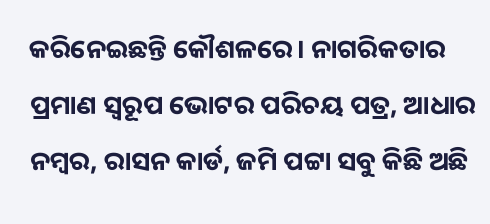କରିନେଇଛନ୍ତି କୌଶଳରେ। ନାଗରିକତାର ପ୍ରମାଣ ସ୍ବରୂପ ଭୋଟର ପରିଚୟ ପତ୍ର, ଆଧାର ନମ୍ବର, ରାସନ କାର୍ଡ, ଜମି ପଟ୍ଟା ସବୁ କିଛି ଅଛି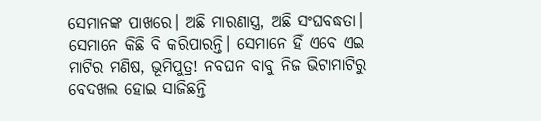ସେମାନଙ୍କ ପାଖରେ। ଅଛି ମାରଣାସ୍ତ୍ର, ଅଛି ସଂଘବଦ୍ଧତା। ସେମାନେ କିଛି ବି କରିପାରନ୍ତି। ସେମାନେ ହିଁ ଏବେ ଏଇ ମାଟିର ମଣିଷ, ଭୂମିପୁତ୍ର! ନବଘନ ବାବୁ ନିଜ ଭିଟାମାଟିରୁ ବେଦଖଲ ହୋଇ ସାଜିଛନ୍ତି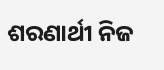ଶରଣାର୍ଥୀ ନିଜ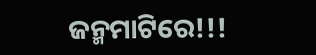ଜନ୍ମମାଟିରେ!!!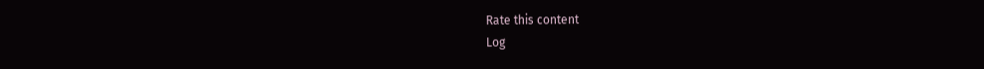Rate this content
Log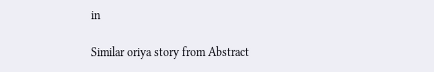in

Similar oriya story from Abstract